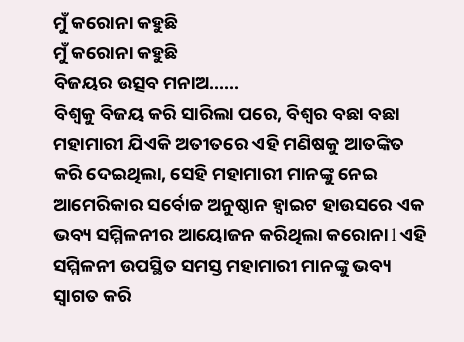ମୁଁ କରୋନା କହୁଛି
ମୁଁ କରୋନା କହୁଛି
ବିଜୟର ଉତ୍ସବ ମନାଅ......
ବିଶ୍ୱକୁ ବିଜୟ କରି ସାରିଲା ପରେ, ବିଶ୍ୱର ବଛା ବଛା ମହାମାରୀ ଯିଏକି ଅତୀତରେ ଏହି ମଣିଷକୁ ଆତଙ୍କିତ କରି ଦେଇଥିଲା, ସେହି ମହାମାରୀ ମାନଙ୍କୁ ନେଇ ଆମେରିକାର ସର୍ବୋଚ୍ଚ ଅନୁଷ୍ଠାନ ହ୍ୱାଇଟ ହାଉସରେ ଏକ ଭବ୍ୟ ସମ୍ମିଳନୀର ଆୟୋଜନ କରିଥିଲା କରୋନା l ଏହି ସମ୍ମିଳନୀ ଉପସ୍ଥିତ ସମସ୍ତ ମହାମାରୀ ମାନଙ୍କୁ ଭବ୍ୟ ସ୍ୱାଗତ କରି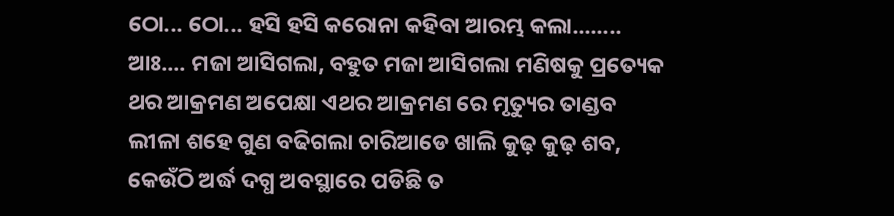ଠୋ... ଠୋ... ହସି ହସି କରୋନା କହିବା ଆରମ୍ଭ କଲା........
ଆଃ.... ମଜା ଆସିଗଲା, ବହୁତ ମଜା ଆସିଗଲା ମଣିଷକୁ ପ୍ରତ୍ୟେକ ଥର ଆକ୍ରମଣ ଅପେକ୍ଷା ଏଥର ଆକ୍ରମଣ ରେ ମୃତ୍ୟୁର ତାଣ୍ଡବ ଲୀଳା ଶହେ ଗୁଣ ବଢିଗଲା ଚାରିଆଡେ ଖାଲି କୁଢ଼ କୁଢ଼ ଶବ, କେଉଁଠି ଅର୍ଦ୍ଧ ଦଗ୍ଧ ଅବସ୍ଥାରେ ପଡିଛି ତ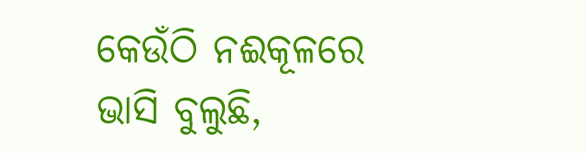କେଉଁଠି ନଈକୂଳରେ ଭାସି ବୁଲୁଛି,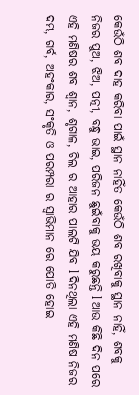କେଉଁଠି ଶବ ଦାହ କରିବା ପାଇଁ ସ୍ଥାନ ନାହିଁତ କେଉଁଠି ଶବ ରଖିବାକୁ ସ୍ଥାନ ନାହିଁ, ଶବକୁ ନିଜର ପୁଅ, ଝିଅ, ପତ୍ନୀ, ବନ୍ଧୁ ଭାଇ, ପରିଜନ ଛୁଇଁବାକୁ ଭୟ କରୁଛନ୍ତି l ଆଉ କିଛି ଦିନ ପରେ ଏହି ମଣିଷର ଶବ ଶ୍ଵାନ, ଶୃଗାଳ, ଚିଲ ର ଆହାର ପାଲଟି ଯିବ l ଦିନଥିଲା ଏହି ମଣିଷ ନିଜର ଦମ୍ଭ, ଗର୍ବ, ଅହଂକାର, ସଂକୃତି ଓ ପରମ୍ପରା ର ସ୍ୱାଭିମାନ ରେ ପୋତି ହୋଇ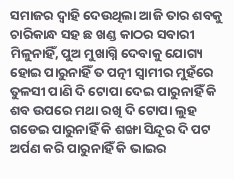ସମାଜର ଦ୍ୱାହି ଦେଉଥିଲା ଆଜି ତାର ଶବକୁ ଚାରିକାନ୍ଧ ସହ ଛ ଖଣ୍ଡ କାଠର ସବାରୀ ମିଳୁନାହିଁ, ପୁଅ ମୁଖାଗ୍ନି ଦେବାକୁ ଯୋଗ୍ୟ ହୋଇ ପାରୁନାହିଁ ତ ପତ୍ନୀ ସ୍ୱାମୀର ମୁହଁରେ ତୁଳସୀ ପାଣି ଦି ଟୋପା ଦେଇ ପାରୁନାହିଁ କି ଶବ ଉପରେ ମଥା ରଖି ଦି ଟୋପା ଲୁହ ଗଡେଇ ପାରୁନାହିଁ କି ଶଙ୍ଖା ସିନ୍ଦୂର ଦି ପଟ ଅର୍ପଣ କରି ପାରୁନାହିଁ କି ଭାଇର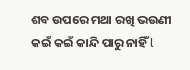ଶବ ଉପରେ ମଥା ରଖି ଭଉଣୀ କଇଁ କଇଁ କାନ୍ଦି ପାରୁ ନାହିଁ l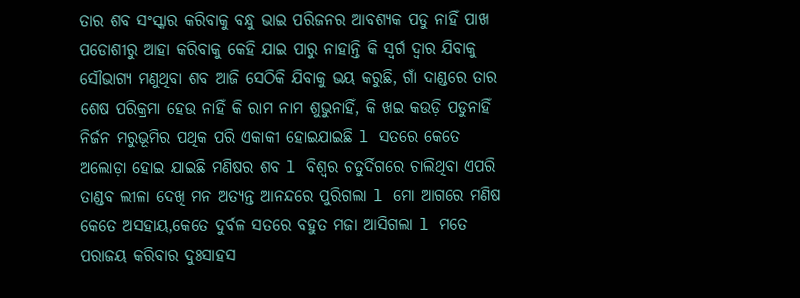ତାର ଶବ ସଂସ୍କାର କରିବାକୁ ବନ୍ଧୁ ଭାଇ ପରିଜନର ଆବଶ୍ୟକ ପଡୁ ନାହିଁ ପାଖ ପଡୋଶୀରୁ ଆହା କରିବାକୁ କେହି ଯାଇ ପାରୁ ନାହାନ୍ତି କି ସ୍ୱର୍ଗ ଦ୍ୱାର ଯିବାକୁ ସୌଭାଗ୍ୟ ମଣୁଥିବା ଶବ ଆଜି ସେଠିକି ଯିବାକୁ ଭୟ କରୁଛି, ଗାଁ ଦାଣ୍ଡରେ ତାର ଶେଷ ପରିକ୍ରମା ହେଉ ନାହିଁ କି ରାମ ନାମ ଶୁଭୁନାହିଁ, କି ଖଇ କଉଡ଼ି ପଡୁନାହିଁ ନିର୍ଜନ ମରୁଭୂମିର ପଥିକ ପରି ଏକାକୀ ହୋଇଯାଇଛି l ସତରେ କେତେ ଅଲୋଡ଼ା ହୋଇ ଯାଇଛି ମଣିଷର ଶବ l ବିଶ୍ୱର ଚତୁର୍ଦିଗରେ ଚାଲିଥିବା ଏପରି ତାଣ୍ଡବ ଲୀଳା ଦେଖି ମନ ଅତ୍ୟନ୍ତ ଆନନ୍ଦରେ ପୁରିଗଲା l ମୋ ଆଗରେ ମଣିଷ କେତେ ଅସହାୟ,କେତେ ଦୁର୍ବଳ ସତରେ ବହୁତ ମଜା ଆସିଗଲା l ମତେ ପରାଜୟ କରିବାର ଦୁଃସାହସ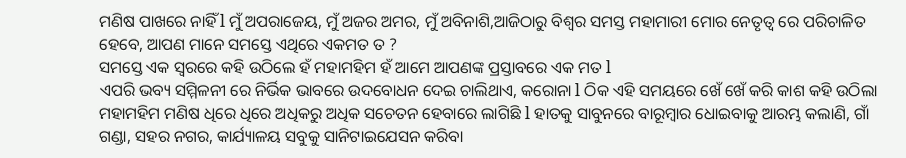ମଣିଷ ପାଖରେ ନାହିଁ l ମୁଁ ଅପରାଜେୟ, ମୁଁ ଅଜର ଅମର, ମୁଁ ଅବିନାଶି,ଆଜିଠାରୁ ବିଶ୍ୱର ସମସ୍ତ ମହାମାରୀ ମୋର ନେତୃତ୍ୱ ରେ ପରିଚାଳିତ ହେବେ, ଆପଣ ମାନେ ସମସ୍ତେ ଏଥିରେ ଏକମତ ତ ?
ସମସ୍ତେ ଏକ ସ୍ୱରରେ କହି ଉଠିଲେ ହଁ ମହାମହିମ ହଁ ଆମେ ଆପଣଙ୍କ ପ୍ରସ୍ତାବରେ ଏକ ମତ l
ଏପରି ଭବ୍ୟ ସମ୍ମିଳନୀ ରେ ନିର୍ଭିକ ଭାବରେ ଉଦବୋଧନ ଦେଇ ଚାଲିଥାଏ, କରୋନା l ଠିକ ଏହି ସମୟରେ ଖେଁ ଖେଁ କରି କାଶ କହି ଉଠିଲା ମହାମହିମ ମଣିଷ ଧିରେ ଧିରେ ଅଧିକରୁ ଅଧିକ ସଚେତନ ହେବାରେ ଲାଗିଛି l ହାତକୁ ସାବୁନରେ ବାରୂମ୍ବାର ଧୋଇବାକୁ ଆରମ୍ଭ କଲାଣି, ଗାଁ ଗଣ୍ଡା, ସହର ନଗର, କାର୍ଯ୍ୟାଳୟ ସବୁକୁ ସାନିଟାଇଯେସନ କରିବା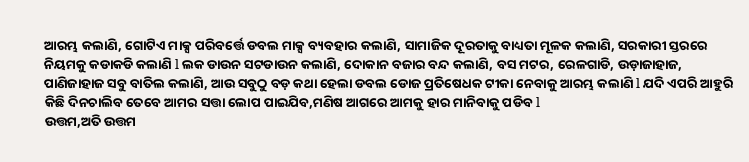ଆରମ୍ଭ କଲାଣି, ଗୋଟିଏ ମାକ୍ସ ପରିବର୍ତ୍ତେ ଡବଲ ମାକ୍ସ ବ୍ୟବହାର କଲାଣି, ସାମାଜିକ ଦୂରତାକୁ ବାଧ୍ୟତା ମୂଳକ କଲାଣି, ସରକାରୀ ସ୍ତରରେ ନିୟମକୁ କଡାକଡି କଲାଣି l ଲକ ଡାଉନ ସଟଡାଉନ କଲାଣି, ଦୋକାନ ବଜାର ବନ୍ଦ କଲାଣି, ବସ ମଟର, ରେଳଗାଡି, ଉଡ଼ାଜାହାଜ, ପାଣିଜାହାଜ ସବୁ ବାତିଲ କଲାଣି, ଆଉ ସବୁଠୁ ବଡ଼ କଥା ହେଲା ଡବଲ ଡୋଜ ପ୍ରତିଷେଧକ ଟୀକା ନେବାକୁ ଆରମ୍ଭ କଲାଣି l ଯଦି ଏପରି ଆହୁରି କିଛି ଦିନଚାଲିବ ତେବେ ଆମର ସତ୍ତା ଲୋପ ପାଇଯିବ,ମଣିଷ ଆଗରେ ଆମକୁ ହାର ମାନିବାକୁ ପଡିବ l
ଉତ୍ତମ,ଅତି ଉତ୍ତମ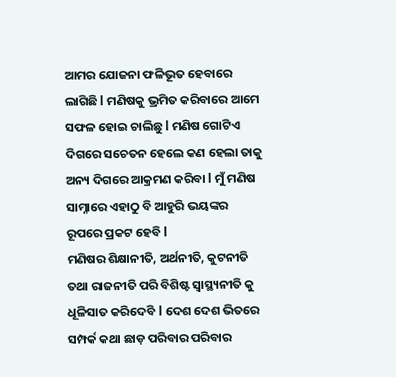ଆମର ଯୋଜନା ଫଳିଭୂତ ହେବାରେ ଲାଗିଛି l ମଣିଷକୁ ଭ୍ରମିତ କରିବାରେ ଆମେ ସଫଳ ହୋଇ ଚାଲିଛୁ l ମଣିଷ ଗୋଟିଏ ଦିଗରେ ସଚେତନ ହେଲେ କଣ ହେଲା ତାକୁ ଅନ୍ୟ ଦିଗରେ ଆକ୍ରମଣ କରିବା l ମୁଁ ମଣିଷ ସାମ୍ନାରେ ଏହାଠୁ ବି ଆହୁରି ଭୟଙ୍କର ରୂପରେ ପ୍ରକଟ ହେବି l
ମଣିଷର ଶିକ୍ଷାନୀତି, ଅର୍ଥନୀତି, କୁଟନୀତି ତଥା ରାଜନୀତି ପରି ବିଶିଷ୍ଟ ସ୍ୱାସ୍ଥ୍ୟନୀତି କୁ ଧୂଳିସାତ କରିଦେବି l ଦେଶ ଦେଶ ଭିତରେ ସମ୍ପର୍କ କଥା ଛାଡ଼ ପରିବାର ପରିବାର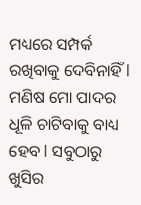ମଧ୍ୟରେ ସମ୍ପର୍କ ରଖିବାକୁ ଦେବିନାହିଁ l ମଣିଷ ମୋ ପାଦର ଧୂଳି ଚାଟିବାକୁ ବାଧ୍ୟ ହେବ l ସବୁଠାରୁ ଖୁସିର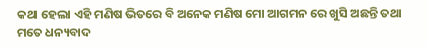କଥା ହେଲା ଏହି ମଣିଷ ଭିତରେ ବି ଅନେକ ମଣିଷ ମୋ ଆଗମନ ରେ ଖୁସି ଅଛନ୍ତି ତଥା ମତେ ଧନ୍ୟବାଦ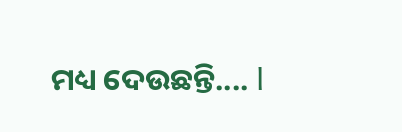ମଧ୍ୟ ଦେଉଛନ୍ତି.... l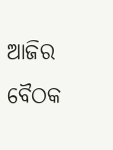ଆଜିର ବୈଠକ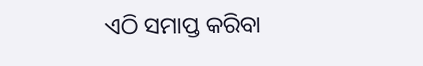ଏଠି ସମାପ୍ତ କରିବା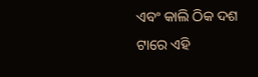ଏବଂ କାଲି ଠିକ ଦଶ ଟାରେ ଏହି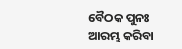ବୈଠକ ପୁନଃ ଆରମ୍ଭ କରିବା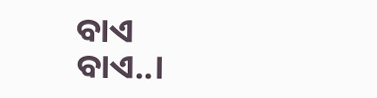ବାଏ ବାଏ..।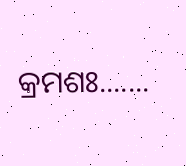କ୍ରମଶଃ.......